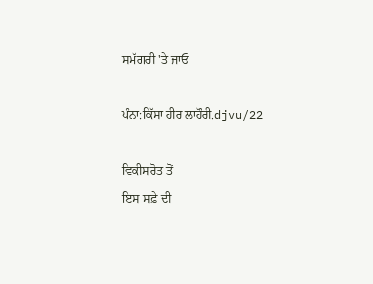ਸਮੱਗਰੀ 'ਤੇ ਜਾਓ

ਪੰਨਾ:ਕਿੱਸਾ ਹੀਰ ਲਾਹੌਰੀ.djvu/22

ਵਿਕੀਸਰੋਤ ਤੋਂ
ਇਸ ਸਫ਼ੇ ਦੀ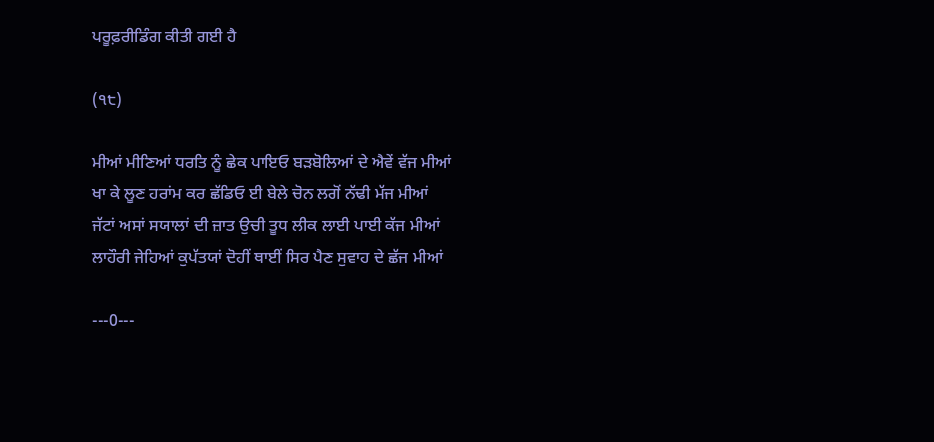ਪਰੂਫ਼ਰੀਡਿੰਗ ਕੀਤੀ ਗਈ ਹੈ

(੧੮)

ਮੀਆਂ ਮੀਣਿਆਂ ਧਰਤਿ ਨੂੰ ਛੇਕ ਪਾਇਓ ਬੜਬੋਲਿਆਂ ਦੇ ਐਵੇਂ ਵੱਜ ਮੀਆਂ
ਖਾ ਕੇ ਲੂਣ ਹਰਾਂਮ ਕਰ ਛੱਡਿਓ ਈ ਬੇਲੇ ਚੋਨ ਲਗੋਂ ਨੱਢੀ ਮੱਜ ਮੀਆਂ
ਜੱਟਾਂ ਅਸਾਂ ਸਯਾਲਾਂ ਦੀ ਜ਼ਾਤ ਉਚੀ ਤੂਧ ਲੀਕ ਲਾਈ ਪਾਈ ਕੱਜ ਮੀਆਂ
ਲਾਹੌਰੀ ਜੇਹਿਆਂ ਕੁਪੱਤਯਾਂ ਦੋਹੀਂ ਥਾਈਂ ਸਿਰ ਪੈਣ ਸੁਵਾਹ ਦੇ ਛੱਜ ਮੀਆਂ

---0---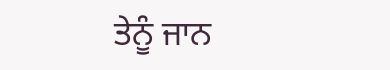ਤੇਨੂੰ ਜਾਨ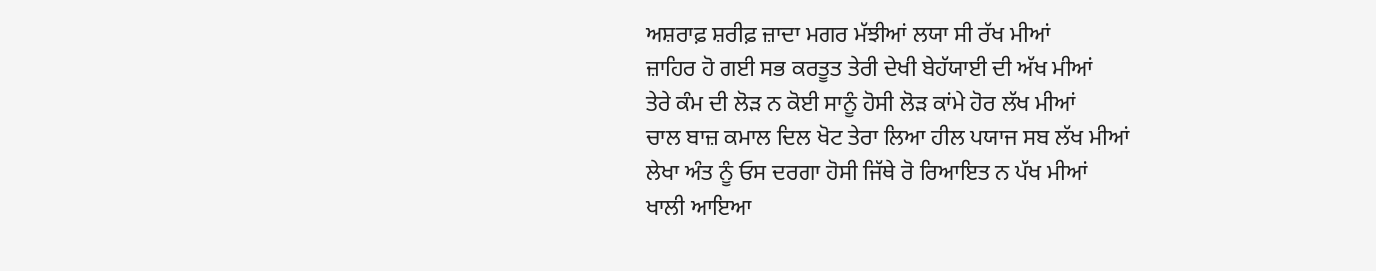ਅਸ਼ਰਾਫ਼ ਸ਼ਰੀਫ਼ ਜ਼ਾਦਾ ਮਗਰ ਮੱਝੀਆਂ ਲਯਾ ਸੀ ਰੱਖ ਮੀਆਂ
ਜ਼ਾਹਿਰ ਹੋ ਗਈ ਸਭ ਕਰਤੂਤ ਤੇਰੀ ਦੇਖੀ ਬੇਹੱਯਾਈ ਦੀ ਅੱਖ ਮੀਆਂ
ਤੇਰੇ ਕੰਮ ਦੀ ਲੋੜ ਨ ਕੋਈ ਸਾਨੂੰ ਹੋਸੀ ਲੋੜ ਕਾਂਮੇ ਹੋਰ ਲੱਖ ਮੀਆਂ
ਚਾਲ ਬਾਜ਼ ਕਮਾਲ ਦਿਲ ਖੋਟ ਤੇਰਾ ਲਿਆ ਹੀਲ ਪਯਾਜ ਸਬ ਲੱਖ ਮੀਆਂ
ਲੇਖਾ ਅੰਤ ਨੂੰ ਓਸ ਦਰਗਾ ਹੋਸੀ ਜਿੱਥੇ ਰੋ ਰਿਆਇਤ ਨ ਪੱਖ ਮੀਆਂ
ਖਾਲੀ ਆਇਆ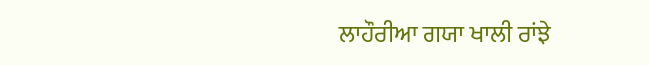ਲਾਹੌਰੀਆ ਗਯਾ ਖਾਲੀ ਰਾਂਝੇ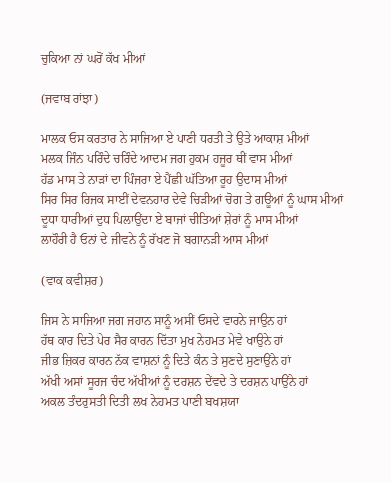ਚੁਕਿਆ ਨਾਂ ਘਰੋਂ ਕੱਖ ਮੀਆਂ

(ਜਵਾਬ ਰਾਂਝਾ)

ਮਾਲਕ ਓਸ ਕਰਤਾਰ ਨੇ ਸਾਜਿਆ ਏ ਪਾਣੀ ਧਰਤੀ ਤੇ ਉਤੇ ਆਕਾਸ਼ ਮੀਆਂ
ਮਲਕ ਜਿੰਨ ਪਰਿੰਦੇ ਚਰਿੰਦੇ ਆਦਮ ਜਗ ਹੁਕਮ ਹਜੂਰ ਥੀਂ ਵਾਸ ਮੀਆਂ
ਹੱਡ ਮਾਸ ਤੇ ਨਾੜਾਂ ਦਾ ਪਿੰਜਰਾ ਏ ਪੈਂਛੀ ਘੱਤਿਆ ਰੂਹ ਉਦਾਸ ਮੀਆਂ
ਸਿਰ ਸਿਰ ਰਿਜਕ ਸਾਈਂ ਦੇਵਨਹਾਰ ਦੇਵੇ ਚਿੜੀਆਂ ਚੋਗ ਤੇ ਗਊਆਂ ਨੂੰ ਘਾਸ ਮੀਆਂ
ਦੂਧਾ ਧਾਰੀਆਂ ਦੁਧ ਪਿਲਾਉਂਦਾ ਏ ਬਾਜਾਂ ਚੀਤਿਆਂ ਸ਼ੇਰਾਂ ਨੂੰ ਮਾਸ ਮੀਆਂ
ਲਾਹੌਰੀ ਹੈ ਓਨਾਂ ਦੇ ਜੀਵਨੇ ਨੂੰ ਰੱਖਣ ਜੋ ਬਗਾਨੜੀ ਆਸ ਮੀਆਂ

(ਵਾਕ ਕਵੀਸ਼ਰ)

ਜਿਸ ਨੇ ਸਾਜਿਆ ਜਗ ਜਹਾਨ ਸਾਨੂੰ ਅਸੀਂ ਓਸਦੇ ਵਾਰਨੇ ਜਾਉਨ ਹਾਂ
ਹੱਥ ਕਾਰ ਦਿਤੇ ਪੇਰ ਸੈਰ ਕਾਰਨ ਦਿੱਤਾ ਮੁਖ ਨੇਹਮਤ ਮੇਵੇ ਖਾਉਨੇ ਹਾਂ
ਜੀਭ ਜ਼ਿਕਰ ਕਾਰਨ ਨੱਕ ਵਾਸ਼ਨਾਂ ਨੂੰ ਦਿਤੇ ਕੰਨ ਤੇ ਸੁਣਦੇ ਸੁਣਾਉਂਨੇ ਹਾਂ
ਅੱਖੀ ਅਸਾਂ ਸੂਰਜ ਚੰਦ ਅੱਖੀਆਂ ਨੂੰ ਦਰਸ਼ਨ ਦੇਂਵਦੇ ਤੇ ਦਰਸ਼ਨ ਪਾਉਂਨੇ ਹਾਂ
ਅਕਲ ਤੰਦਰੁਸਤੀ ਦਿਤੀ ਲਖ ਨੇਹਮਤ ਪਾਣੀ ਬਖਸ਼ਯਾ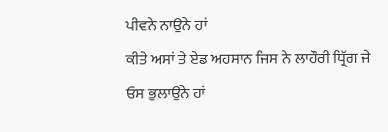ਪੀਵਨੇ ਨਾਉਂਨੇ ਹਾਂ
ਕੀਤੇ ਅਸਾਂ ਤੇ ਏਡ ਅਹਸਾਨ ਜਿਸ ਨੇ ਲਾਹੌਰੀ ਧ੍ਰਿੱਗ ਜੇ ਓਸ ਭੁਲਾਉਂਨੇ ਹਾਂ